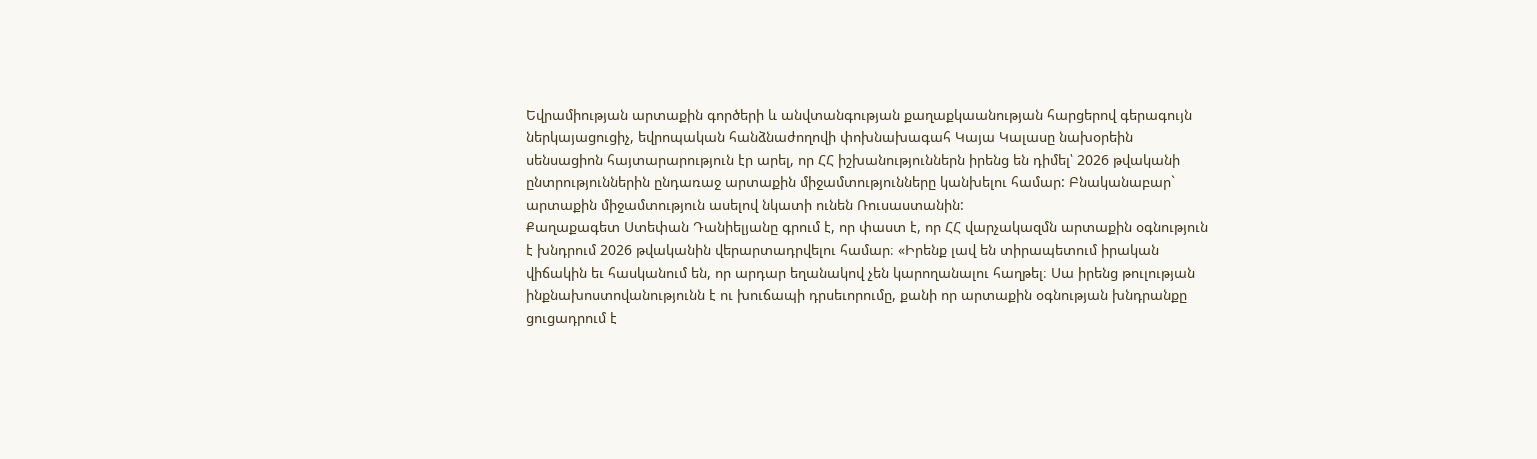Եվրամիության արտաքին գործերի և անվտանգության քաղաքկաանության հարցերով գերագույն ներկայացուցիչ, եվրոպական հանձնաժողովի փոխնախագահ Կայա Կալասը նախօրեին սենսացիոն հայտարարություն էր արել, որ ՀՀ իշխանություններն իրենց են դիմել՝ 2026 թվականի ընտրություններին ընդառաջ արտաքին միջամտությունները կանխելու համար: Բնականաբար` արտաքին միջամտություն ասելով նկատի ունեն Ռուսաստանին:
Քաղաքագետ Ստեփան Դանիելյանը գրում է, որ փաստ է, որ ՀՀ վարչակազմն արտաքին օգնություն է խնդրում 2026 թվականին վերարտադրվելու համար։ «Իրենք լավ են տիրապետում իրական վիճակին եւ հասկանում են, որ արդար եղանակով չեն կարողանալու հաղթել։ Սա իրենց թուլության ինքնախոստովանությունն է ու խուճապի դրսեւորումը, քանի որ արտաքին օգնության խնդրանքը ցուցադրում է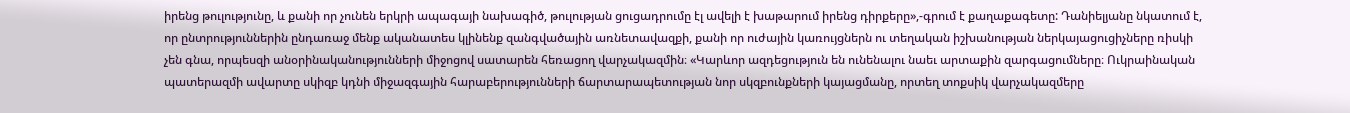իրենց թուլությունը, և քանի որ չունեն երկրի ապագայի նախագիծ, թուլության ցուցադրումը էլ ավելի է խաթարում իրենց դիրքերը»,-գրում է քաղաքագետը: Դանիելյանը նկատում է, որ ընտրություններին ընդառաջ մենք ականատես կլինենք զանգվածային առնետավազքի, քանի որ ուժային կառույցներն ու տեղական իշխանության ներկայացուցիչները ռիսկի չեն գնա, որպեսզի անօրինականությունների միջոցով սատարեն հեռացող վարչակազմին։ «Կարևոր ազդեցություն են ունենալու նաեւ արտաքին զարգացումները։ Ուկրաինական պատերազմի ավարտը սկիզբ կդնի միջազգային հարաբերությունների ճարտարապետության նոր սկզբունքների կայացմանը, որտեղ տոքսիկ վարչակազմերը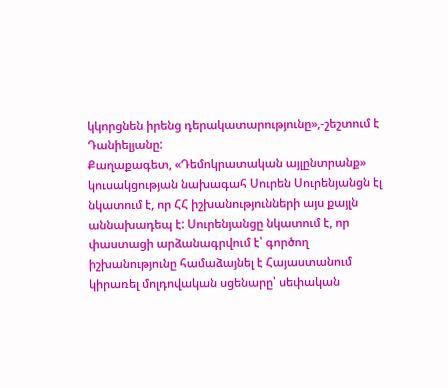կկորցնեն իրենց դերակատարությունը»,-շեշտում է Դանիելյանը:
Քաղաքագետ, «Դեմոկրատական այլընտրանք» կուսակցության նախագահ Սուրեն Սուրենյանցն էլ նկատում է, որ ՀՀ իշխանությունների այս քայլն աննախադեպ է: Սուրենյանցը նկատում է, որ փաստացի արձանագրվում է՝ գործող իշխանությունը համաձայնել է Հայաստանում կիրառել մոլդովական սցենարը՝ սեփական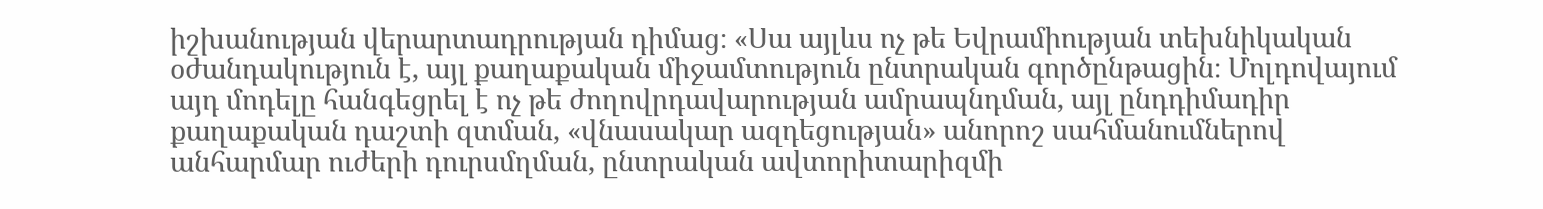իշխանության վերարտադրության դիմաց։ «Սա այլևս ոչ թե Եվրամիության տեխնիկական օժանդակություն է, այլ քաղաքական միջամտություն ընտրական գործընթացին։ Մոլդովայում այդ մոդելը հանգեցրել է ոչ թե ժողովրդավարության ամրապնդման, այլ ընդդիմադիր քաղաքական դաշտի զտման, «վնասակար ազդեցության» անորոշ սահմանումներով անհարմար ուժերի դուրսմղման, ընտրական ավտորիտարիզմի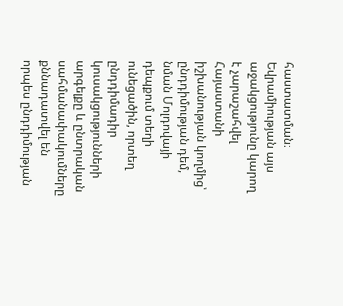հաստատման։ Եվրամիության այս աջակցությունը կարող է չարաշահվել Հայաստանի իշխանության կողմից՝ ընդդիմության դեմ, նման Մոլդովայի դեպքում տեղի ունեցածին, որտեղ ընդդիմադիր կուսակցությունների արգելքը և ընտրական սահմանափակումները քննադատվել են որպես ընդդիմության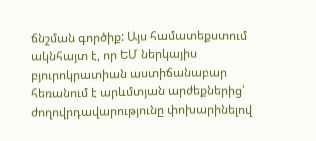ճնշման գործիք: Այս համատեքստում ակնհայտ է, որ ԵՄ ներկայիս բյուրոկրատիան աստիճանաբար հեռանում է արևմտյան արժեքներից՝ ժողովրդավարությունը փոխարինելով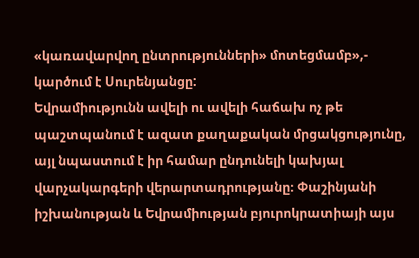«կառավարվող ընտրությունների» մոտեցմամբ»,- կարծում է Սուրենյանցը:
Եվրամիությունն ավելի ու ավելի հաճախ ոչ թե պաշտպանում է ազատ քաղաքական մրցակցությունը, այլ նպաստում է իր համար ընդունելի կախյալ վարչակարգերի վերարտադրությանը։ Փաշինյանի իշխանության և Եվրամիության բյուրոկրատիայի այս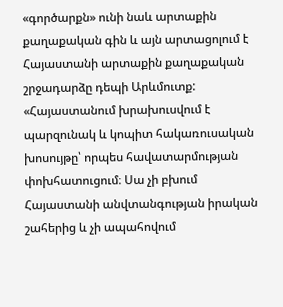«գործարքն» ունի նաև արտաքին քաղաքական գին և այն արտացոլում է Հայաստանի արտաքին քաղաքական շրջադարձը դեպի Արևմուտք: «Հայաստանում խրախուսվում է պարզունակ և կոպիտ հակառուսական խոսույթը՝ որպես հավատարմության փոխհատուցում։ Սա չի բխում Հայաստանի անվտանգության իրական շահերից և չի ապահովում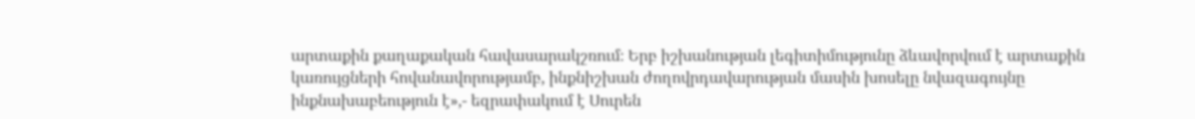արտաքին քաղաքական հավասարակշռում։ Երբ իշխանության լեգիտիմությունը ձևավորվում է արտաքին կառույցների հովանավորությամբ, ինքնիշխան ժողովրդավարության մասին խոսելը նվազագույնը ինքնախաբեություն է»,- եզրափակում է Սուրեն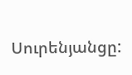Սուրենյանցը: